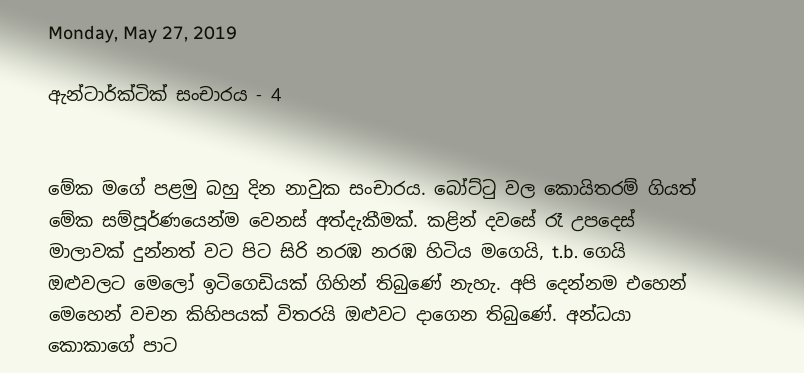Monday, May 27, 2019

ඇන්ටාර්ක්ටික් සංචාරය - 4


මේක මගේ පළමු බහු දින නාවුක සංචාරය. බෝට්ටු වල කොයිතරම් ගියත් මේක සම්පූර්ණයෙන්ම වෙනස් අත්දැකීමක්. කළින් දවසේ රෑ උපදෙස් මාලාවක් දුන්නත් වට පිට සිරි නරඹ නරඹ හිටිය මගෙයි, t.b. ගෙයි ඔළුවලට මෙලෝ ඉටිගෙඩියක් ගිහින් තිබුණේ නැහැ. අපි දෙන්නම එහෙන් මෙහෙන් වචන කිහිපයක් විතරයි ඔළුවට දාගෙන තිබුණේ. අන්ධයා කොකාගේ පාට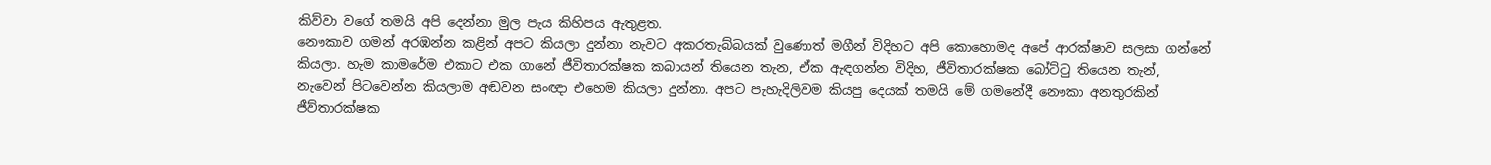කිව්වා වගේ තමයි අපි දෙන්නා මුල පැය කිහිපය ඇතුළත.
නෞකාව ගමන් අරඹන්න කළින් අපට කියලා දුන්නා නැවට අකරතැබ්බයක් වුණොත් මගීන් විදිහට අපි කොහොමද අපේ ආරක්ෂාව සලසා ගන්නේ කියලා. හැම කාමරේම එකාට එක ගානේ ජීවිතාරක්ෂක කබායන් තියෙන තැන, ඒක ඇඳගන්න විදිහ, ජීවිතාරක්ෂක බෝට්ටු තියෙන තැන්, නැවෙන් පිටවෙන්න කියලාම අඬවන සංඥා එහෙම කියලා දුන්නා. අපට පැහැදිලිවම කියපු දෙයක් තමයි මේ ගමනේදී නෞකා අනතුරකින් ජීව්තාරක්ෂක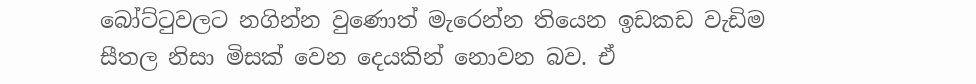බෝට්ටුවලට නගින්න වුණොත් මැරෙන්න තියෙන ඉඩකඩ වැඩිම සීතල නිසා මිසක් වෙන දෙයකින් නොවන බව. ඒ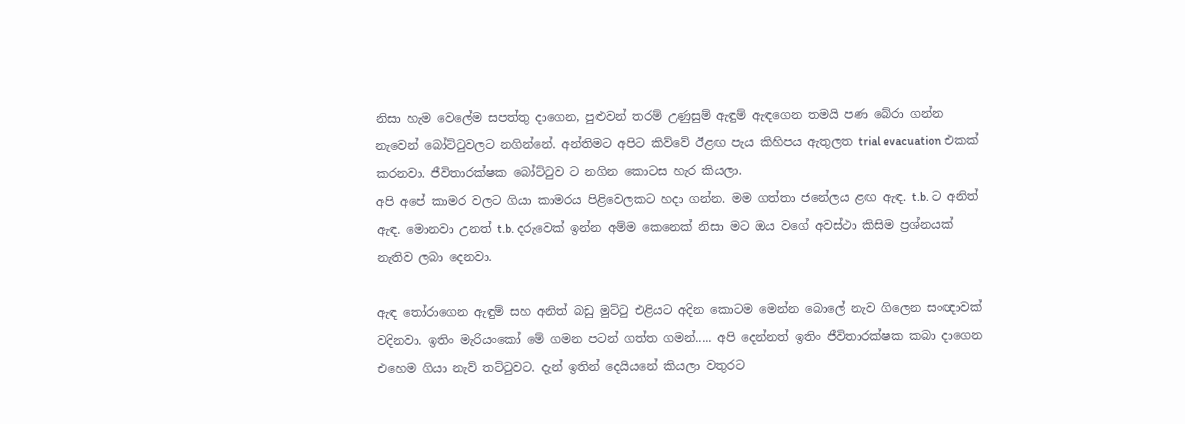නිසා හැම වෙලේම සපත්තු දාගෙන, පුළුවන් තරම් උණුසුම් ඇඳුම් ඇඳගෙන තමයි පණ බේරා ගන්න නැවෙන් බෝට්ටුවලට නගින්නේ. අන්තිමට අපිට කිව්වේ ඊළඟ පැය කිහිපය ඇතුලත trial evacuation එකක් කරනවා. ජීවිතාරක්ෂක බෝට්ටුව ට නගින කොටස හැර කියලා.
අපි අපේ කාමර වලට ගියා කාමරය පිළිවෙලකට හදා ගන්න. මම ගත්තා ජනේලය ළඟ ඇඳ. t.b. ට අනිත් ඇඳ. මොනවා උනත් t.b. දරුවෙක් ඉන්න අම්ම කෙනෙක් නිසා මට ඔය වගේ අවස්ථා කිසිම ප්‍රශ්නයක් නැතිව ලබා දෙනවා.

ඇඳ තෝරාගෙන ඇඳුම් සහ අනිත් බඩු මුට්ටු එළියට අදින කොටම මෙන්න බොලේ නැව ගිලෙන සංඥාවක් වදිනවා. ඉතිං මැරියංකෝ මේ ගමන පටන් ගත්ත ගමන්..... අපි දෙන්නත් ඉතිං ජීවිතාරක්ෂක කබා දාගෙන එහෙම ගියා නැව් තට්ටුවට. දැන් ඉතින් දෙයියනේ කියලා වතුරට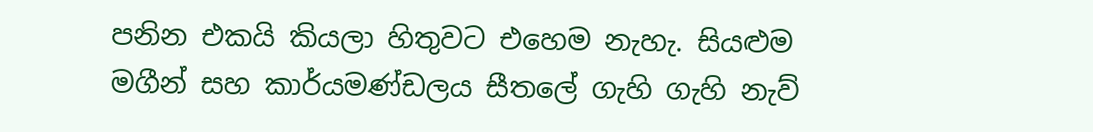පනින එකයි කියලා හිතුවට එහෙම නැහැ. සියළුම මගීන් සහ කාර්යමණ්ඩලය සීතලේ ගැහි ගැහි නැව්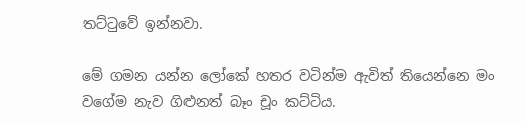තට්ටුවේ ඉන්නවා.

මේ ගමන යන්න ලෝකේ හතර වටින්ම ඇවිත් තියෙන්නෙ මං වගේම නැව ගිළුනත් බෑං චූං කට්ටිය.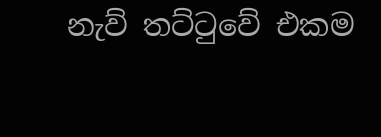නැව් තට්ටුවේ එකම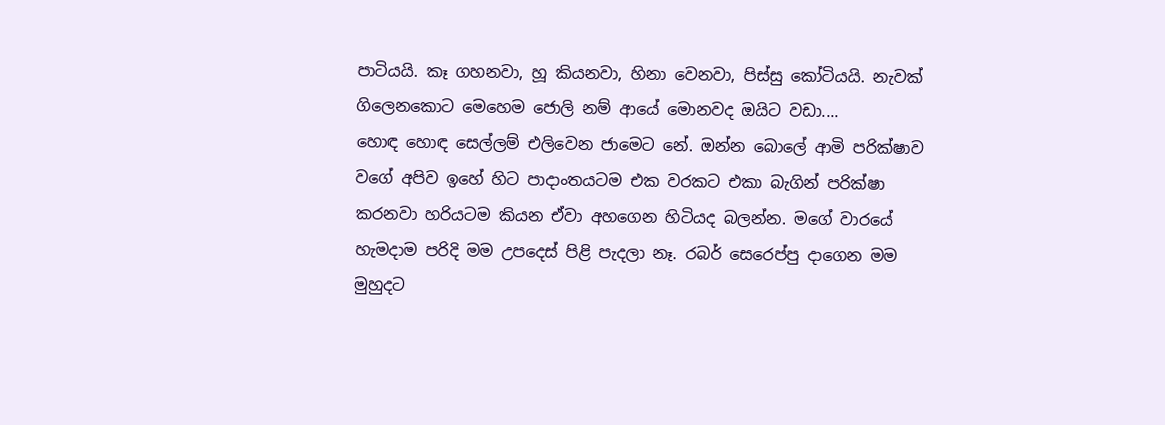පාටියයි. කෑ ගහනවා, හූ කියනවා, හිනා වෙනවා, පිස්සු කෝටියයි. නැවක් ගිලෙනකොට මෙහෙම ජොලි නම් ආයේ මොනවද ඔයිට වඩා....
හොඳ හොඳ සෙල්ලම් එලිවෙන ජාමෙට නේ. ඔන්න බොලේ ආමි පරික්ෂාව වගේ අපිව ඉහේ හිට පාදාංතයටම එක වරකට එකා බැගින් පරික්ෂා කරනවා හරියටම කියන ඒවා අහගෙන හිටියද බලන්න. මගේ වාරයේ හැමදාම පරිදි මම උපදෙස් පිළි පැදලා නෑ. රබර් සෙරෙප්පු දාගෙන මම මුහුදට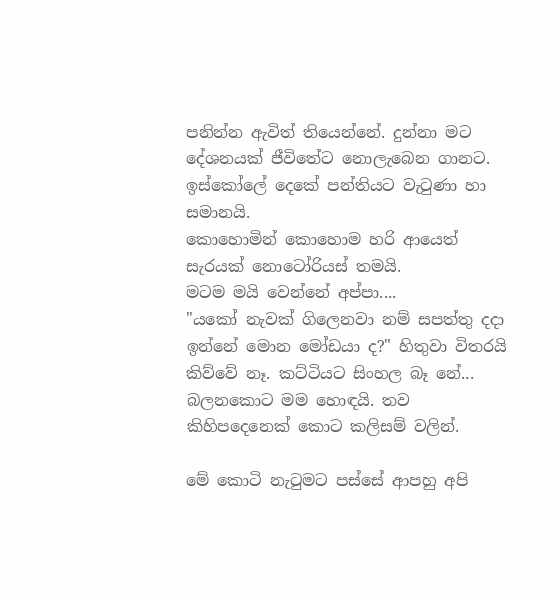පනින්න ඇවිත් තියෙන්නේ. දුන්නා මට දේශනයක් ජීවිතේට නොලැබෙන ගානට. ඉස්කෝලේ දෙකේ පන්තියට වැටුණා හා සමානයි.
කොහොමින් කොහොම හරි ආයෙත් සැරයක් නොටෝරියස් තමයි.
මටම මයි වෙන්නේ අප්පා....
"යකෝ නැවක් ගිලෙනවා නම් සපත්තු දදා ඉන්නේ මොන මෝඩයා ද?" හිතුවා විතරයි කිව්වේ නෑ. කට්ටියට සිංහල බෑ නේ... බලනකොට මම හොඳයි. තව කිහිපදෙනෙක් කොට කලිසම් වලින්.

මේ කොටි නැටුමට පස්සේ ආපහු අපි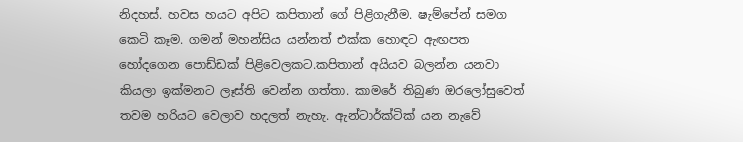නිදහස්. හවස හයට අපිට කපිතාන් ගේ පිළිගැනීම. ෂැම්පේන් සමග කෙටි කෑම. ගමන් මහන්සිය යන්නත් එක්ක හොඳට ඇඟපත හෝදගෙන පොඩ්ඩක් පිළිවෙලකට.කපිතාන් අයියව බලන්න යනවා කියලා ඉක්මනට ලෑස්ති වෙන්න ගත්තා. කාමරේ තිබුණ ඔරලෝසුවෙත් තවම හරියට වෙලාව හදලත් නැහැ. ඇන්ටාර්ක්ටික් යන නැවේ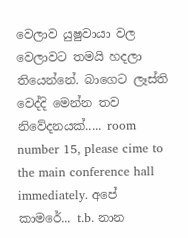වෙලාව යුෂුවායා වල වෙලාවට තමයි හදලා තියෙන්නේ. බාගෙට ලෑස්ති වෙද්දි මෙන්න තව නිවේදනයක්..... room number 15, please cime to the main conference hall immediately. අපේ කාමරේ... t.b. නාන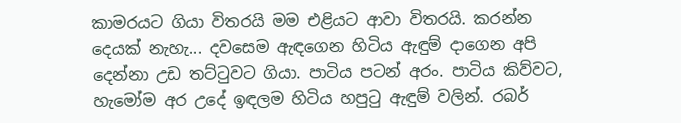කාමරයට ගියා විතරයි මම එළියට ආවා විතරයි. කරන්න දෙයක් නැහැ... දවසෙම ඇඳගෙන හිටිය ඇඳුම් දාගෙන අපි දෙන්නා උඩ තට්ටුවට ගියා. පාටිය පටන් අරං. පාටිය කිව්වට, හැමෝම අර උදේ ඉඳලම හිටිය හපුටු ඇඳුම් වලින්. රබර්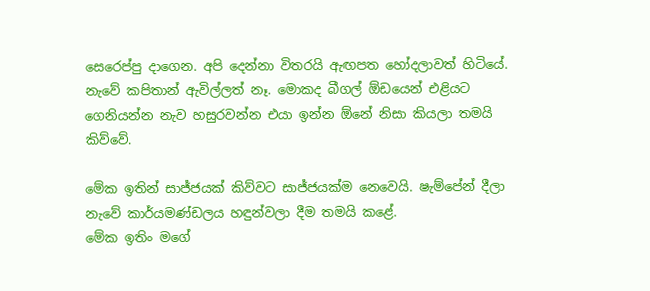සෙරෙප්පු දාගෙන. අපි දෙන්නා විතරයි ඇඟපත හෝදලාවත් හිටියේ. නැවේ කපිතාන් ඇවිල්ලත් නෑ. මොකද බීගල් ඕඩයෙන් එළියට ගෙනියන්න නැව හසුරවන්න එයා ඉන්න ඕනේ නිසා කියලා තමයි කිව්වේ.

මේක ඉතින් සාජ්ජයක් කිව්වට සාජ්ජයක්ම නෙවෙයි. ෂැම්පේන් දීලා නැවේ කාර්යමණ්ඩලය හඳුන්වලා දීම තමයි කළේ.
මේක ඉතිං මගේ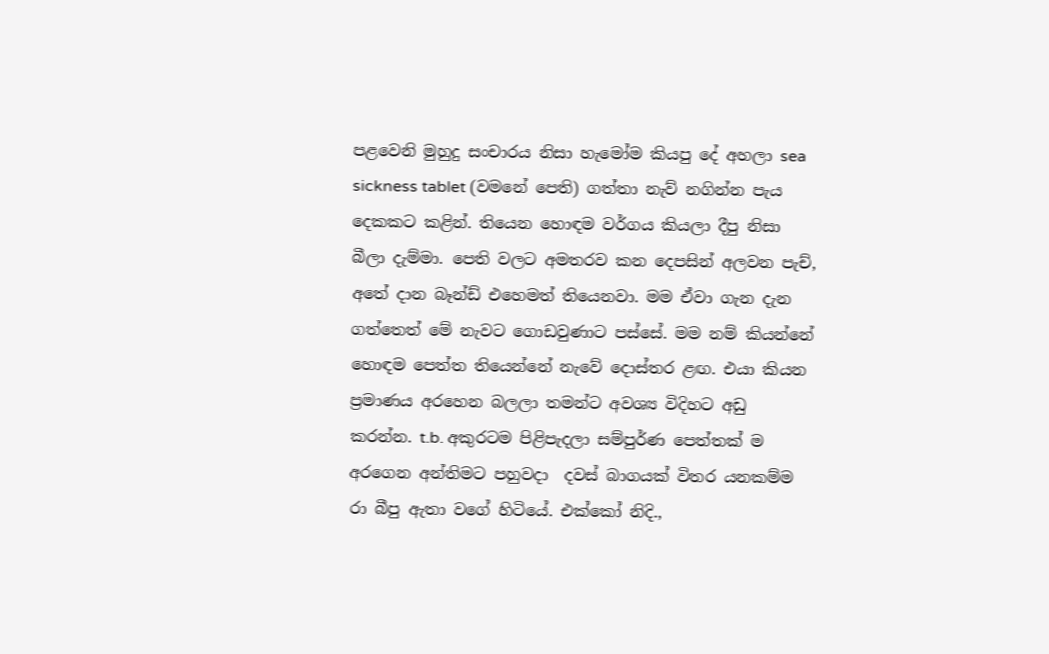පළවෙනි මුහුදු සංචාරය නිසා හැමෝම කියපු දේ අහලා sea sickness tablet (වමනේ පෙති) ගත්තා නැව් නගින්න පැය දෙකකට කළින්. තියෙන හොඳම වර්ගය කියලා දීපු නිසා බීලා දැම්මා. පෙති වලට අමතරව කන දෙපසින් අලවන පැච්, අතේ දාන බෑන්ඩ් එහෙමත් තියෙනවා. මම ඒවා ගැන දැන ගත්තෙත් මේ නැවට ගොඩවුණාට පස්සේ. මම නම් කියන්නේ හොඳම පෙත්ත තියෙන්නේ නැවේ දොස්තර ළඟ. එයා කියන ප්‍රමාණය අරහෙන බලලා තමන්ට අවශ්‍ය විදිහට අඩු කරන්න. t.b. අකුරටම පිළිපැදලා සම්පුර්ණ පෙත්‍තක් ම අරගෙන අන්තිමට පහුවදා  දවස් බාගයක් විතර යනකම්ම රා බීපු ඇතා වගේ හිටියේ. එක්කෝ නිදි.,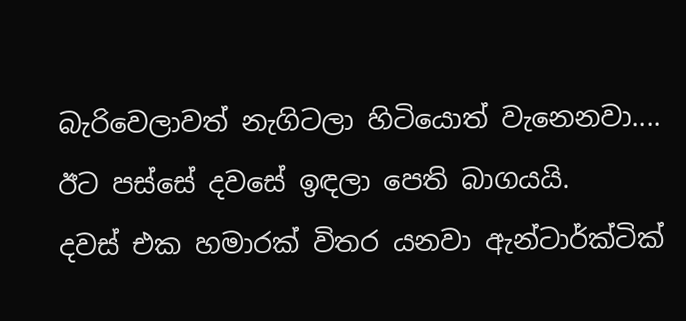බැරිවෙලාවත් නැගිටලා හිටියොත් වැනෙනවා.... ඊට පස්සේ දවසේ ඉඳලා පෙති බාගයයි.
දවස් එක හමාරක් විතර යනවා ඇන්ටාර්ක්ටික්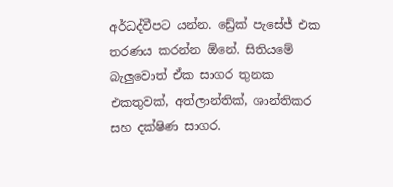අර්ධද්වීපට යන්න. ඩ්‍රේක් පැසේජ් එක තරණය කරන්න ඕනේ. සිතියමේ බැලුවොත් ඒක සාගර තුනක එකතුවක්, අත්ලාන්තික්, ශාන්තිකර සහ දක්ෂිණ සාගර.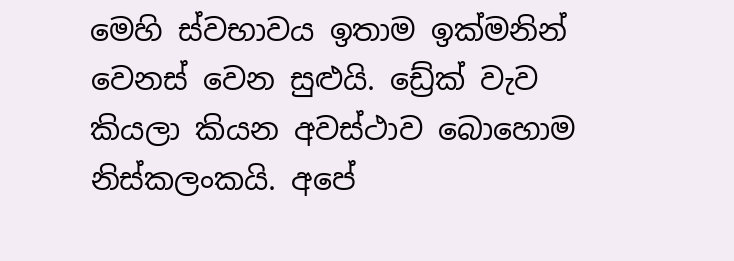මෙහි ස්වභාවය ඉතාම ඉක්මනින් වෙනස් වෙන සුළුයි. ඩ්‍රේක් වැව කියලා කියන අවස්ථාව බොහොම නිස්කලංකයි. අපේ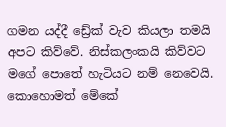ගමන යද්දී ඩ්‍රේක් වැව කියලා තමයි අපට කිව්වේ. නිස්කලංකයි කිව්වට මගේ පොතේ හැටියට නම් නෙවෙයි. කොහොමත් මේකේ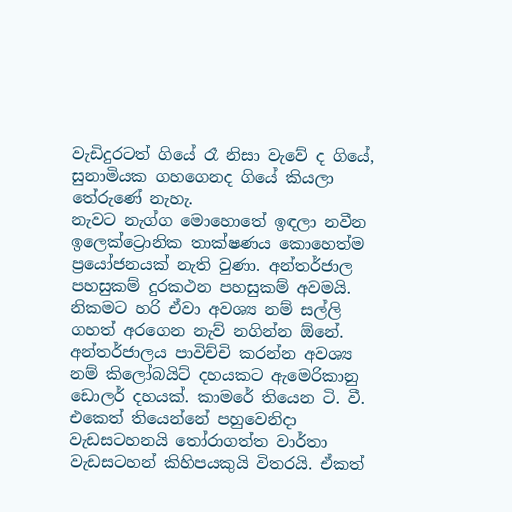වැඩිදුරටත් ගියේ රෑ නිසා වැවේ ද ගියේ, සුනාමියක ගහගෙනද ගියේ කියලා තේරුණේ නැහැ.
නැවට නැග්ග මොහොතේ ඉඳලා නවීන ඉලෙක්ට්‍රොනික තාක්ෂණය කොහෙත්ම ප්‍රයෝජනයක් නැති වුණා. අන්තර්ජාල පහසුකම් දුරකථන පහසුකම් අවමයි. නිකමට හරි ඒවා අවශ්‍ය නම් සල්ලි ගහත් අරගෙන නැව් නගින්න ඕනේ. අන්තර්ජාලය පාවිච්චි කරන්න අවශ්‍ය නම් කිලෝබයිට් දහයකට ඇමෙරිකානු ඩොලර් දහයක්. කාමරේ තියෙන ටි. වී. එකෙත් තියෙන්නේ පහුවෙනිදා වැඩසටහනයි තෝරාගත්ත වාර්තා වැඩසටහන් කිහිපයකුයි විතරයි. ඒකත්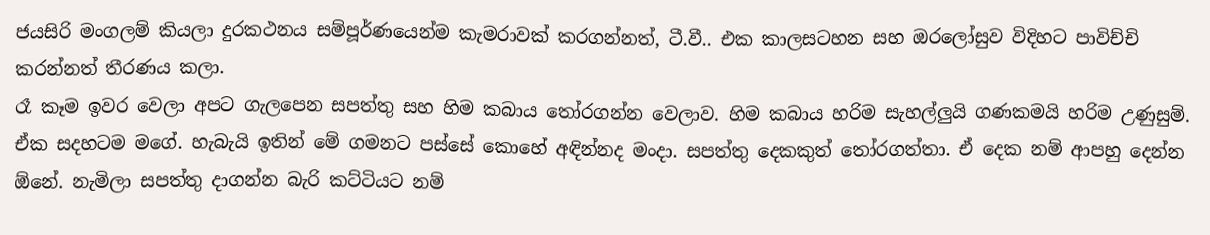ජයසිරි මංගලම් කියලා දුරකථනය සම්පූර්ණයෙන්ම කැමරාවක් කරගන්නත්, ටී.වී.. එක කාලසටහන සහ ඔරලෝසුව විදිහට පාවිච්චි කරන්නත් තීරණය කලා.
රෑ කෑම ඉවර වෙලා අපට ගැලපෙන සපත්තු සහ හිම කබාය තෝරගන්න වෙලාව. හිම කබාය හරිම සැහල්ලුයි ගණකමයි හරිම උණුසුම්. ඒක සදහටම මගේ. හැබැයි ඉතින් මේ ගමනට පස්සේ කොහේ අඳින්නද මංදා. සපත්තු දෙකකුත් තෝරගත්තා. ඒ දෙක නම් ආපහු දෙන්න ඕනේ. නැමිලා සපත්තු දාගන්න බැරි කට්ටියට නම්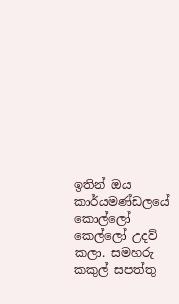ඉතින් ඔය කාර්යමණ්ඩලයේ කොල්ලෝ කෙල්ලෝ උදව් කලා. සමහරු කකුල් සපත්තු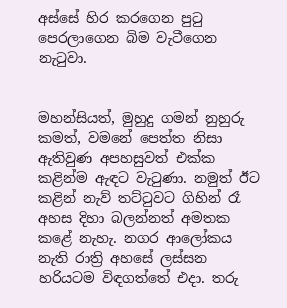අස්සේ හිර කරගෙන පුටු පෙරලාගෙන බිම වැටීගෙන නැටුවා.


මහන්සියත්, මුහුදු ගමන් නුහුරු කමත්, වමනේ පෙත්ත නිසා ඇතිවුණ අපහසුවත් එක්ක කළින්ම ඇඳට වැටුණා. නමුත් ඊට කළින් නැව් තට්ටුවට ගිහින් රෑ අහස දිහා බලන්නත් අමතක කළේ නැහැ. නගර ආලෝකය නැති රාත්‍රි අහසේ ලස්සන හරියටම විඳගත්තේ එදා. තරු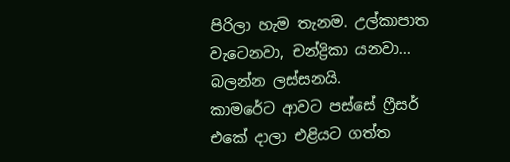පිරිලා හැම තැනම. උල්කාපාත වැටෙනවා, චන්ද්‍රිකා යනවා... බලන්න ලස්සනයි.
කාමරේට ආවට පස්සේ ෆ්‍රීසර් එකේ දාලා එළියට ගත්ත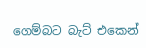ගෙම්බට බැට් එකෙන්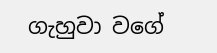ගැහුවා වගේ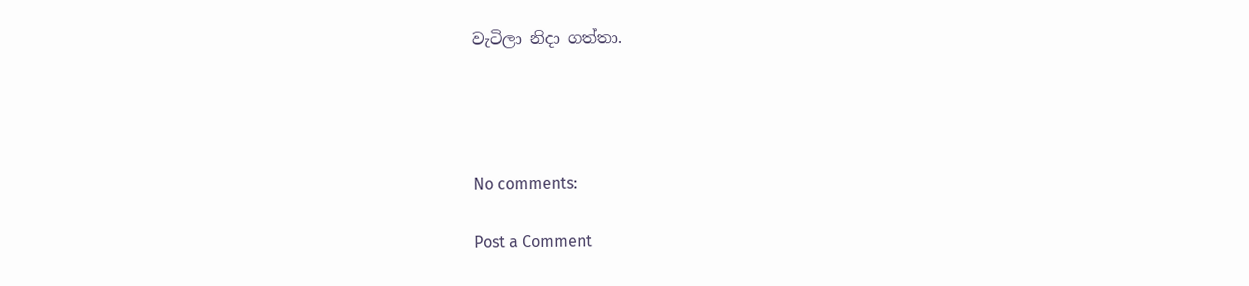වැටිලා නිදා ගත්තා.




No comments:

Post a Comment